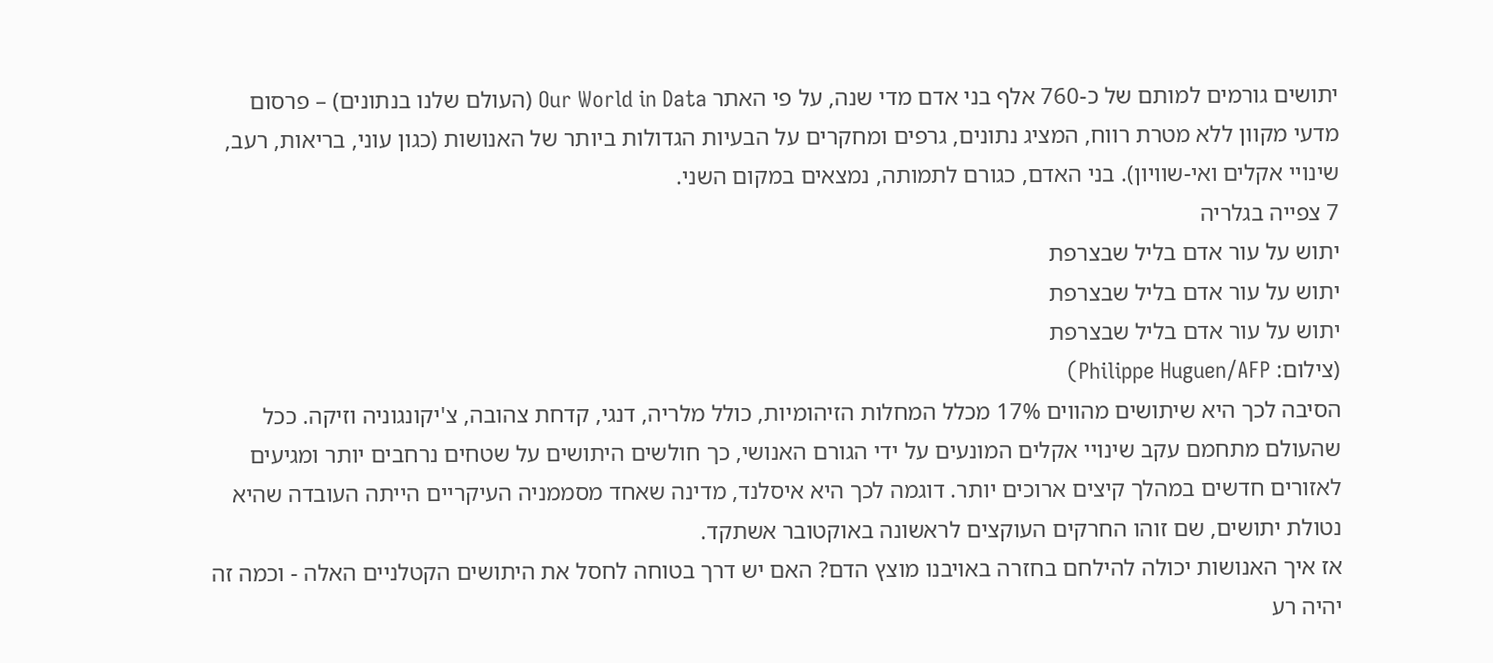יתושים גורמים למותם של כ-760 אלף בני אדם מדי שנה, על פי האתר Our World in Data (העולם שלנו בנתונים) – פרסום מדעי מקוון ללא מטרת רווח, המציג נתונים, גרפים ומחקרים על הבעיות הגדולות ביותר של האנושות (כגון עוני, בריאות, רעב, שינויי אקלים ואי-שוויון). בני האדם, כגורם לתמותה, נמצאים במקום השני.
7 צפייה בגלריה
יתוש על עור אדם בליל שבצרפת
יתוש על עור אדם בליל שבצרפת
יתוש על עור אדם בליל שבצרפת
(צילום: Philippe Huguen/AFP)
הסיבה לכך היא שיתושים מהווים 17% מכלל המחלות הזיהומיות, כולל מלריה, דנגי, קדחת צהובה, צ'יקונגוניה וזיקה. ככל שהעולם מתחמם עקב שינויי אקלים המונעים על ידי הגורם האנושי, כך חולשים היתושים על שטחים נרחבים יותר ומגיעים לאזורים חדשים במהלך קיצים ארוכים יותר. דוגמה לכך היא איסלנד, מדינה שאחד מסממניה העיקריים הייתה העובדה שהיא נטולת יתושים, שם זוהו החרקים העוקצים לראשונה באוקטובר אשתקד.
אז איך האנושות יכולה להילחם בחזרה באויבנו מוצץ הדם? האם יש דרך בטוחה לחסל את היתושים הקטלניים האלה - וכמה זה יהיה רע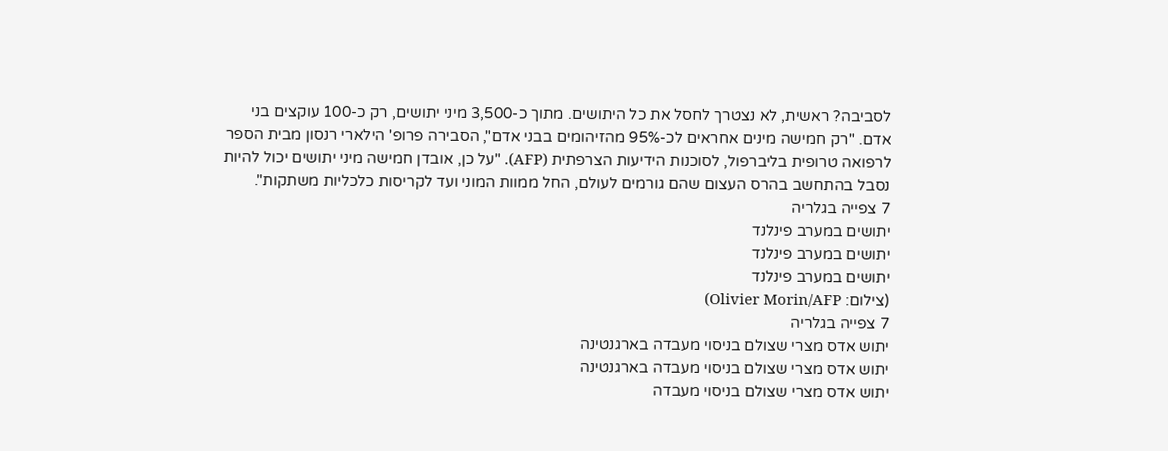לסביבה? ראשית, לא נצטרך לחסל את כל היתושים. מתוך כ-3,500 מיני יתושים, רק כ-100 עוקצים בני אדם. "רק חמישה מינים אחראים לכ-95% מהזיהומים בבני אדם", הסבירה פרופ' הילארי רנסון מבית הספר לרפואה טרופית בליברפול, לסוכנות הידיעות הצרפתית (AFP). "על כן, אובדן חמישה מיני יתושים יכול להיות נסבל בהתחשב בהרס העצום שהם גורמים לעולם, החל ממוות המוני ועד לקריסות כלכליות משתקות".
7 צפייה בגלריה
יתושים במערב פינלנד
יתושים במערב פינלנד
יתושים במערב פינלנד
(צילום: Olivier Morin/AFP)
7 צפייה בגלריה
יתוש אדס מצרי שצולם בניסוי מעבדה בארגנטינה
יתוש אדס מצרי שצולם בניסוי מעבדה בארגנטינה
יתוש אדס מצרי שצולם בניסוי מעבדה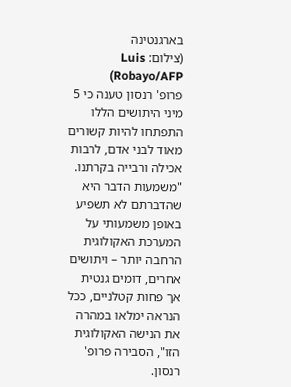בארגנטינה
(צילום: Luis Robayo/AFP)
פרופ' רנסון טענה כי 5 מיני היתושים הללו התפתחו להיות קשורים מאוד לבני אדם, לרבות אכילה ורבייה בקרתנו. "משמעות הדבר היא שהדברתם לא תשפיע באופן משמעותי על המערכת האקולוגית הרחבה יותר – ויתושים אחרים, דומים גנטית אך פחות קטלניים, ככל הנראה ימלאו במהרה את הנישה האקולוגית הזו", הסבירה פרופ' רנסון.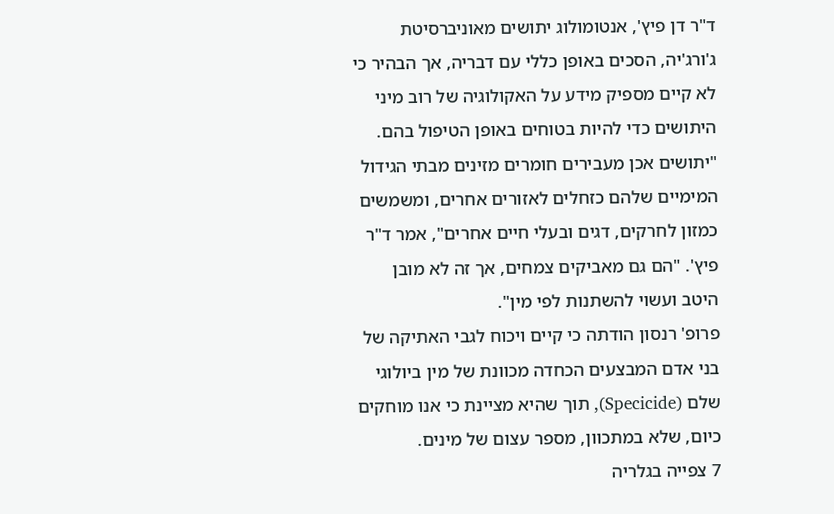ד"ר דן פיץ', אנטומולוג יתושים מאוניברסיטת ג'ורג'יה, הסכים באופן כללי עם דבריה, אך הבהיר כי לא קיים מספיק מידע על האקולוגיה של רוב מיני היתושים כדי להיות בטוחים באופן הטיפול בהם. "יתושים אכן מעבירים חומרים מזינים מבתי הגידול המימיים שלהם כזחלים לאזורים אחרים, ומשמשים כמזון לחרקים, דגים ובעלי חיים אחרים", אמר ד"ר פיץ'. "הם גם מאביקים צמחים, אך זה לא מובן היטב ועשוי להשתנות לפי מין".
פרופ' רנסון הודתה כי קיים ויכוח לגבי האתיקה של בני אדם המבצעים הכחדה מכוונת של מין ביולוגי שלם (Specicide), תוך שהיא מציינת כי אנו מוחקים כיום, שלא במתכוון, מספר עצום של מינים.
7 צפייה בגלריה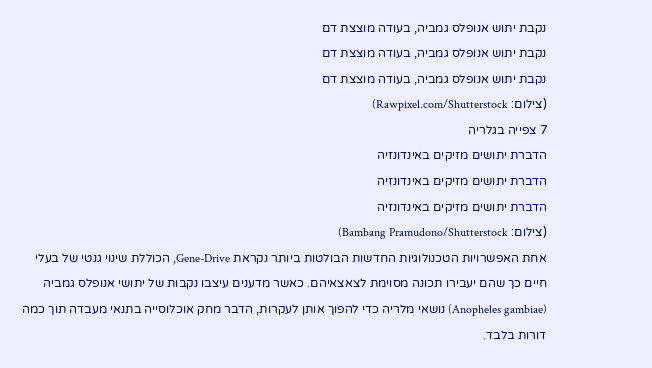נקבת יתוש אנופלס גמביה, בעודה מוצצת דם
נקבת יתוש אנופלס גמביה, בעודה מוצצת דם
נקבת יתוש אנופלס גמביה, בעודה מוצצת דם
(צילום: Rawpixel.com/Shutterstock)
7 צפייה בגלריה
הדברת יתושים מזיקים באינדונזיה
הדברת יתושים מזיקים באינדונזיה
הדברת יתושים מזיקים באינדונזיה
(צילום: Bambang Pramudono/Shutterstock)
אחת האפשרויות הטכנולוגיות החדשות הבולטות ביותר נקראת Gene-Drive, הכוללת שינוי גנטי של בעלי חיים כך שהם יעבירו תכונה מסוימת לצאצאיהם. כאשר מדענים עיצבו נקבות של יתושי אנופלס גמביה (Anopheles gambiae) נושאי מלריה כדי להפוך אותן לעקרות, הדבר מחק אוכלוסייה בתנאי מעבדה תוך כמה דורות בלבד.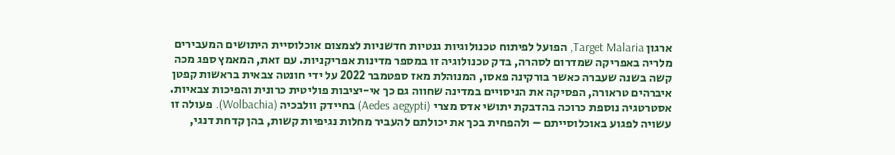ארגון Target Malaria, הפועל לפיתוח טכנולוגיות גנטיות חדשניות לצמצום אוכלוסיית היתושים המעבירים מלריה באפריקה שמדרום לסהרה, בדק טכנולוגיה זו במספר מדינות אפריקניות. עם זאת, המאמץ ספג מכה קשה בשנה שעברה כאשר בורקינה פאסו, המנוהלת מאז ספטמבר 2022 על ידי חונטה צבאית בראשות קפטן איברהים טראורה, הפסיקה את הניסויים במדינה שחווה גם כך אי-יציבות פוליטית כרונית והפיכות צבאיות.
אסטרטגיה נוספת כרוכה בהדבקת יתושי אדס מצרי (Aedes aegypti) בחיידק וולבכיה (Wolbachia). פעולה זו עשויה לפגוע באוכלוסייתם – ולהפחית בכך את יכולתם להעביר מחלות נגיפיות קשות, בהן קדחת דנגי,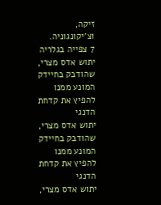זיקה, וצ'יקונגוניה.
7 צפייה בגלריה
יתוש אדס מצרי, שהודבק בחיידק המונע ממנו להפיץ את קדחת הדנגי
יתוש אדס מצרי, שהודבק בחיידק המונע ממנו להפיץ את קדחת הדנגי
יתוש אדס מצרי,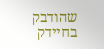שהודבק בחיידק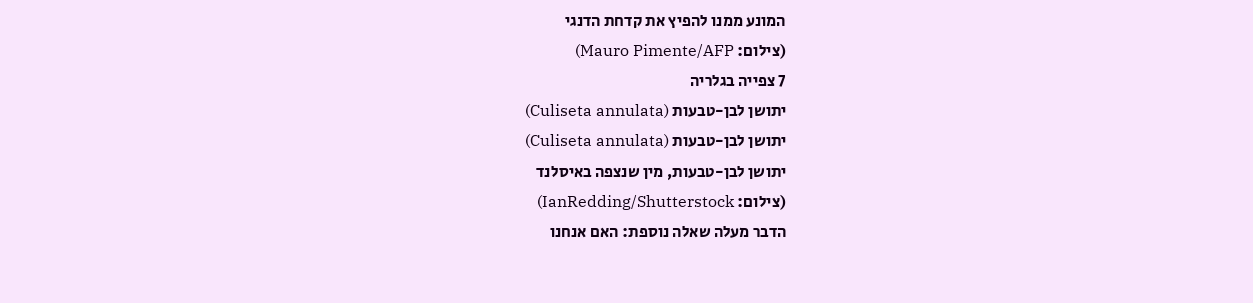המונע ממנו להפיץ את קדחת הדנגי
(צילום: Mauro Pimente/AFP)
7 צפייה בגלריה
יתושן לבן-טבעות (Culiseta annulata)
יתושן לבן-טבעות (Culiseta annulata)
יתושן לבן-טבעות, מין שנצפה באיסלנד
(צילום: IanRedding/Shutterstock)
הדבר מעלה שאלה נוספת: האם אנחנו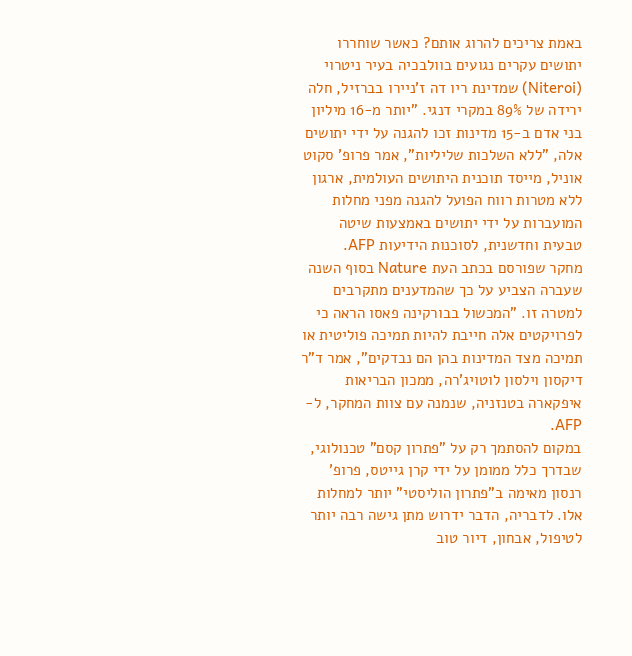באמת צריכים להרוג אותם? כאשר שוחררו יתושים עקרים נגועים בוולבכיה בעיר ניטרוי (Niteroi) שמדינת ריו דה ז'ניירו בברזיל, חלה ירידה של 89% במקרי דנגי. "יותר מ-16 מיליון בני אדם ב-15 מדינות זכו להגנה על ידי יתושים אלה, "ללא השלכות שליליות", אמר פרופ' סקוט אוניל, מייסד תוכנית היתושים העולמית, ארגון ללא מטרות רווח הפועל להגנה מפני מחלות המועברות על ידי יתושים באמצעות שיטה טבעית וחדשנית, לסוכנות הידיעות AFP.
מחקר שפורסם בכתב העת Nature בסוף השנה שעברה הצביע על כך שהמדענים מתקרבים למטרה זו. "המכשול בבורקינה פאסו הראה כי לפרויקטים אלה חייבת להיות תמיכה פוליטית או תמיכה מצד המדינות בהן הם נבדקים", אמר ד"ר דיקסון וילסון לוטויג'רה, ממכון הבריאות איפקארה בטנזניה, שנמנה עם צוות המחקר, ל-AFP.
במקום להסתמך רק על "פתרון קסם" טכנולוגי, שבדרך כלל ממומן על ידי קרן גייטס, פרופ' רנסון מאימה ב"פתרון הוליסטי" יותר למחלות אלו. לדבריה, הדבר ידרוש מתן גישה רבה יותר לטיפול, אבחון, דיור טוב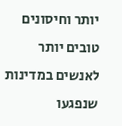יותר וחיסונים טובים יותר לאנשים במדינות שנפגעו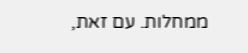ממחלות. עם זאת,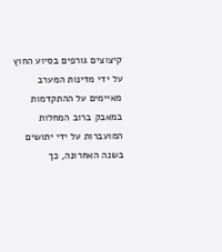קיצוצים גורפים בסיוע החוץ על ידי מדינות המערב מאיימים על ההתקדמות במאבק ברוב המחלות המועברות על ידי יתושים בשנה האחרונה, כך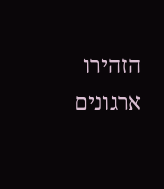הזהירו ארגונים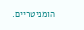הומניטריים.